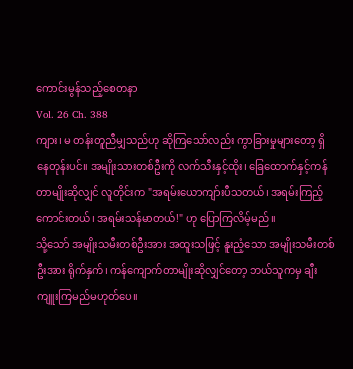ကောင်းမွန်သည့်စေတနာ
Vol. 26 Ch. 388
ကျား၊ မ တန်းတူညီမျှသည်ဟု ဆိုကြသော်လည်း ကွာခြားမှုများတော့ ရှိနေတုန်းပင်။ အမျိုးသားတစ်ဦးကို လက်သီးနှင့်ထိုး၊ ခြေထောက်နှင့်ကန်တာမျိုးဆိုလျှင် လူတိုင်းက "အရမ်းယောကျာ်းပီသတယ်၊ အရမ်းကြည့်ကောင်းတယ်၊ အရမ်းသန်မာတယ်!" ဟု ပြောကြလိမ့်မည်။
သို့သော် အမျိုးသမီးတစ်ဦးအား အထူးသဖြင့် နူးညံ့သော အမျိုးသမီးတစ်ဦးအား ရိုက်နှက်၊ ကန်ကျောက်တာမျိုးဆိုလျှင်တော့ ဘယ်သူကမှ ချီးကျူးကြမည်မဟုတ်ပေ။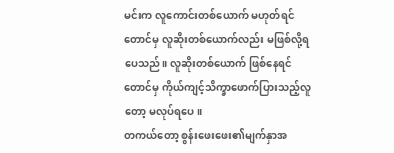မင်းက လူကောင်းတစ်ယောက် မဟုတ်ရင်တောင်မှ လူဆိုးတစ်ယောက်လည်း မဖြစ်လို့ရပေသည်။ လူဆိုးတစ်ယောက် ဖြစ်နေရင်တောင်မှ ကိုယ်ကျင့်သိက္ခာဖောက်ပြားသည့်လူတော့ မလုပ်ရပေ။
တကယ်တော့ စွန်းဖေးဖေး၏မျက်နှာအ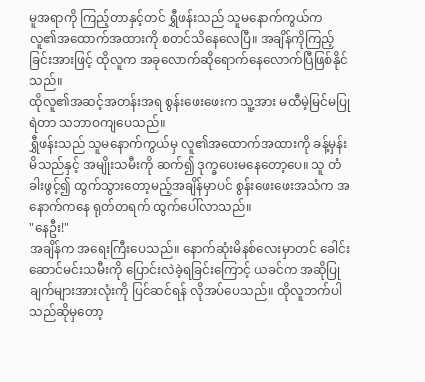မူအရာကို ကြည့်တာနှင့်တင် ရွှီဖန်းသည် သူမနောက်ကွယ်က လူ၏အထောက်အထားကို စတင်သိနေလေပြီ။ အချိန်ကိုကြည့်ခြင်းအားဖြင့် ထိုလူက အခုလောက်ဆိုရောက်နေလောက်ပြီဖြစ်နိုင်သည်။
ထိုလူ၏အဆင့်အတန်းအရ စွန်းဖေးဖေးက သူ့အား မထီမဲ့မြင်မပြုရဲတာ သဘာဝကျပေသည်။
ရွှီဖန်းသည် သူမနောက်ကွယ်မှ လူ၏အထောက်အထားကို ခန့်မှန်းမိသည်နှင့် အမျိုးသမီးကို ဆက်၍ ဒုက္ခပေးမနေတော့ပေ။ သူ တံခါးဖွင့်၍ ထွက်သွားတော့မည့်အချိန်မှာပင် စွန်းဖေးဖေးအသံက အနောက်ကနေ ရုတ်တရက် ထွက်ပေါ်လာသည်။
"နေဦး!"
အချိန်က အရေးကြီးပေသည်။ နောက်ဆုံးမိနစ်လေးမှာတင် ခေါင်းဆောင်မင်းသမီးကို ပြောင်းလဲခဲ့ရခြင်းကြောင့် ယခင်က အဆိုပြုချက်များအားလုံးကို ပြင်ဆင်ရန် လိုအပ်ပေသည်။ ထိုလူဘက်ပါသည်ဆိုမှတော့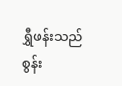ရွှီဖန်းသည် စွန်း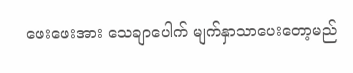ဖေးဖေးအား သေချာပေါက် မျက်နှာသာပေးတော့မည်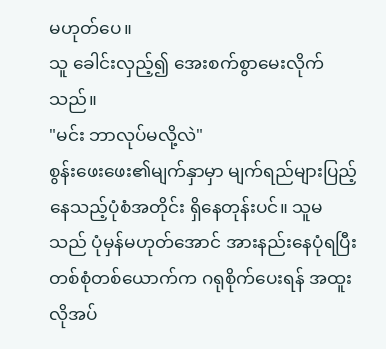မဟုတ်ပေ။
သူ ခေါင်းလှည့်၍ အေးစက်စွာမေးလိုက်သည်။
"မင်း ဘာလုပ်မလို့လဲ"
စွန်းဖေးဖေး၏မျက်နှာမှာ မျက်ရည်များပြည့်နေသည့်ပုံစံအတိုင်း ရှိနေတုန်းပင်။ သူမသည် ပုံမှန်မဟုတ်အောင် အားနည်းနေပုံရပြီး တစ်စုံတစ်ယောက်က ဂရုစိုက်ပေးရန် အထူးလိုအပ်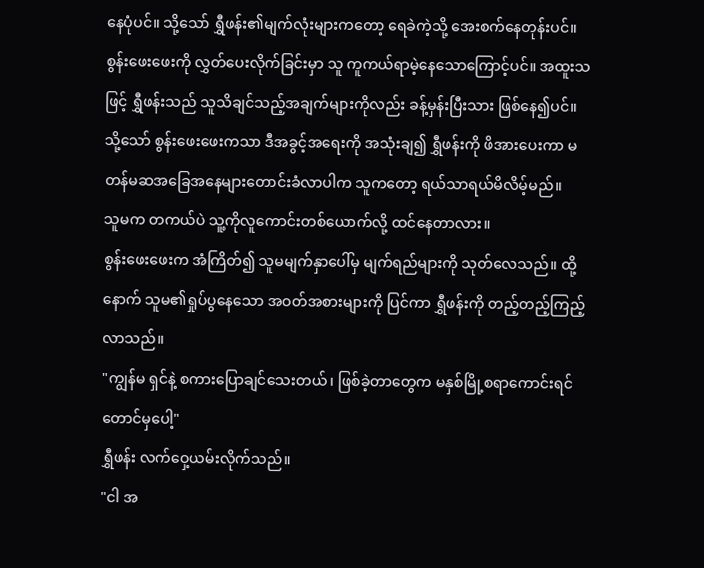နေပုံပင်။ သို့သော် ရွှီဖန်း၏မျက်လုံးများကတော့ ရေခဲကဲ့သို့ အေးစက်နေတုန်းပင်။
စွန်းဖေးဖေးကို လွှတ်ပေးလိုက်ခြင်းမှာ သူ ကူကယ်ရာမဲ့နေသောကြောင့်ပင်။ အထူးသဖြင့် ရွှီဖန်းသည် သူသိချင်သည့်အချက်များကိုလည်း ခန့်မှန်းပြီးသား ဖြစ်နေ၍ပင်။
သို့သော် စွန်းဖေးဖေးကသာ ဒီအခွင့်အရေးကို အသုံးချ၍ ရွှီဖန်းကို ဖိအားပေးကာ မတန်မဆအခြေအနေများတောင်းခံလာပါက သူကတော့ ရယ်သာရယ်မိလိမ့်မည်။
သူမက တကယ်ပဲ သူ့ကိုလူကောင်းတစ်ယောက်လို့ ထင်နေတာလား။
စွန်းဖေးဖေးက အံကြိတ်၍ သူမမျက်နှာပေါ်မှ မျက်ရည်များကို သုတ်လေသည်။ ထို့နောက် သူမ၏ရှုပ်ပွနေသော အဝတ်အစားများကို ပြင်ကာ ရွှီဖန်းကို တည့်တည့်ကြည့်လာသည်။
"ကျွန်မ ရှင်နဲ့ စကားပြောချင်သေးတယ်၊ ဖြစ်ခဲ့တာတွေက မနှစ်မြို့စရာကောင်းရင်တောင်မှပေါ့"
ရွှီဖန်း လက်ဝှေ့ယမ်းလိုက်သည်။
"ငါ အ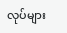လုပ်များ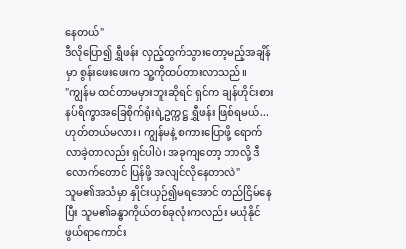နေတယ်"
ဒီလိုပြော၍ ရွှီဖန်း လှည့်ထွက်သွားတော့မည့်အချိန်မှာ စွန်းဖေးဖေးက သူ့ကိုထပ်တားလာသည်။
"ကျွန်မ ထင်တာမမှားဘူးဆိုရင် ရှင်က ချန်ဟိုင်းစားနပ်ရိက္ခာအခြေစိုက်ရုံးရဲ့ဥက္ကဋ္ဌ ရွှီဖန်း ဖြစ်ရမယ်...ဟုတ်တယ်မလား၊ ကျွန်မနဲ့ စကားပြောဖို့ ရောက်လာခဲ့တာလည်း ရှင်ပါပဲ၊ အခုကျတော့ ဘာလို့ ဒီလောက်တောင် ပြန်ဖို့ အလျင်လိုနေတာလဲ"
သူမ၏အသံမှာ နှိုင်းယှဉ်၍မရအောင် တည်ငြိမ်နေပြီး သူမ၏ခန္ဓာကိုယ်တစ်ခုလုံးကလည်း မယုံနိုင်ဖွယ်ရာကောင်း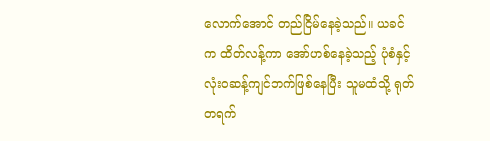လောက်အောင် တည်ငြိမ်နေခဲ့သည်။ ယခင်က ထိတ်လန့်ကာ အော်ဟစ်နေခဲ့သည့် ပုံစံနှင့် လုံးဝဆန့်ကျင်ဘက်ဖြစ်နေပြီး သူမထံသို့ ရုတ်တရက်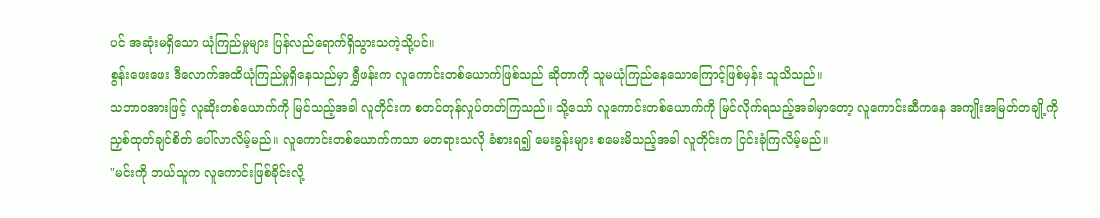ပင် အဆုံးမရှိသော ယုံကြည်မှုများ ပြန်လည်ရောက်ရှိသွားသကဲ့သို့ပင်။
စွန်းဖေးဖေး ဒီလောက်အထိယုံကြည်မှုရှိနေသည်မှာ ရွှီဖန်းက လူကောင်းတစ်ယောက်ဖြစ်သည် ဆိုတာကို သူမယုံကြည်နေသောကြောင့်ဖြစ်မှန်း သူသိသည်။
သဘာဝအားဖြင့် လူဆိုးတစ်ယောက်ကို မြင်သည့်အခါ လူတိုင်းက စတင်တုန်လှုပ်တတ်ကြသည်။ သို့သော် လူကောင်းတစ်ယောက်ကို မြင်လိုက်ရသည့်အခါမှာတော့ လူကောင်းဆီကနေ အကျိုးအမြတ်တချို့ကို ညှစ်ထုတ်ချင်စိတ် ပေါ်လာလိမ့်မည်။ လူကောင်းတစ်ယောက်ကသာ မတရားသလို ခံစားရ၍ မေးခွန်းများ စမေးမိသည့်အခါ လူတိုင်းက ငြင်းခုံကြလိမ့်မည်။
"မင်းကို ဘယ်သူက လူကောင်းဖြစ်ခိုင်းလို့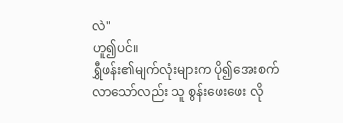လဲ"
ဟူ၍ပင်။
ရွှီဖန်း၏မျက်လုံးများက ပို၍အေးစက်လာသော်လည်း သူ စွန်းဖေးဖေး လို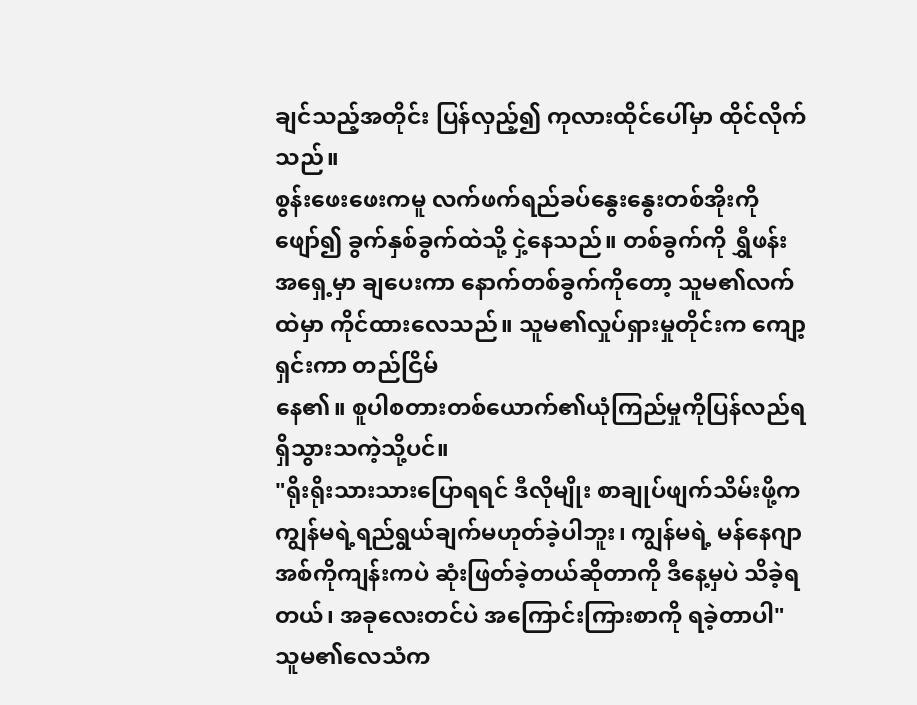ချင်သည့်အတိုင်း ပြန်လှည့်၍ ကုလားထိုင်ပေါ်မှာ ထိုင်လိုက်သည်။
စွန်းဖေးဖေးကမူ လက်ဖက်ရည်ခပ်နွေးနွေးတစ်အိုးကိုဖျော်၍ ခွက်နှစ်ခွက်ထဲသို့ ငှဲ့နေသည်။ တစ်ခွက်ကို ရွှီဖန်းအရှေ့မှာ ချပေးကာ နောက်တစ်ခွက်ကိုတော့ သူမ၏လက်ထဲမှာ ကိုင်ထားလေသည်။ သူမ၏လှုပ်ရှားမှုတိုင်းက ကျော့ရှင်းကာ တည်ငြိမ်
နေ၏။ စူပါစတားတစ်ယောက်၏ယုံကြည်မှုကိုပြန်လည်ရရှိသွားသကဲ့သို့ပင်။
"ရိုးရိုးသားသားပြောရရင် ဒီလိုမျိုး စာချုပ်ဖျက်သိမ်းဖို့က ကျွန်မရဲ့ရည်ရွယ်ချက်မဟုတ်ခဲ့ပါဘူး၊ ကျွန်မရဲ့ မန်နေဂျာအစ်ကိုကျန်းကပဲ ဆုံးဖြတ်ခဲ့တယ်ဆိုတာကို ဒီနေ့မှပဲ သိခဲ့ရတယ်၊ အခုလေးတင်ပဲ အကြောင်းကြားစာကို ရခဲ့တာပါ"
သူမ၏လေသံက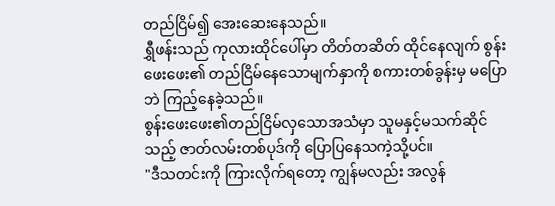တည်ငြိမ်၍ အေးဆေးနေသည်။
ရွှီဖန်းသည် ကုလားထိုင်ပေါ်မှာ တိတ်တဆိတ် ထိုင်နေလျက် စွန်းဖေးဖေး၏ တည်ငြိမ်နေသောမျက်နှာကို စကားတစ်ခွန်းမှ မပြောဘဲ ကြည့်နေခဲ့သည်။
စွန်းဖေးဖေး၏တည်ငြိမ်လှသောအသံမှာ သူမနှင့်မသက်ဆိုင်သည့် ဇာတ်လမ်းတစ်ပုဒ်ကို ပြောပြနေသကဲ့သို့ပင်။
"ဒီသတင်းကို ကြားလိုက်ရတော့ ကျွန်မလည်း အလွန်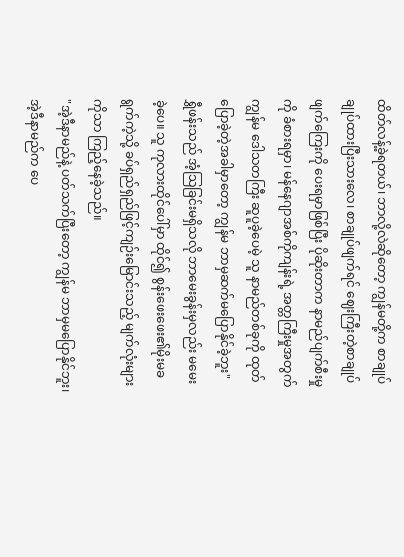ထိတ်လန့်ခဲ့ရတယ်၊ ဘာလို့လဲဆိုတော့ ကျွန်မတို့က စာချုပ်ချုပ်ထားပြီးသားလေ၊ စာချုပ်ဖျက်ရင် ဈေးကြီးတဲ့စာချုပ်ဖျက်ကြေးကို ပေးရမှာဖြစ်ပြီး ပိုဆိုးတာက နာမည်ပျက်စီးမှုကို ခံစားရမှာ၊ မန်နေဂျာအစ်ကိုကျန်းရဲ့ အတ္တကြီးမှုအတွက် ကျွန်မ ဒေါသတကြီး ဆူပူခဲ့ပေမဲ့ သူ နာမည်တစ်ခုကို ထုတ်ပြောခဲ့တဲ့အခါမှာတော့ ကျွန်မ ဘာမှဆက်မပြောနိုင်ခဲ့ဘူး"
ရွှီဖန်းသည် အံ့သြခြင်းမရှိသလို ဘာမေးခွန်းမှလည်း မမေးခဲ့ပေ။ သူ ကုလားထိုင်ပေါ်မှာ ထိုင်၍ စွန်းဖေးဖေး၏မိုးမခရွက်ကဲ့သို့ ခပ်ရှည်ရှည်ဖြင့်ကျဉ်းမြောင်းသည့် မျက်လုံးများကိုသာ ကြည့်နေခဲ့သည်။
"အဲ့ဒီနာမည်နဲ့ ပတ်သက်ပြီးတော့ ကျွန်မ ဘာမှမပြောနိုင်ဘူး၊ အဲ့ဒီနာမည်က ပေ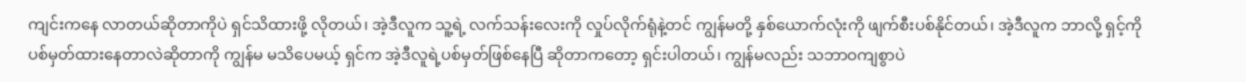ကျင်းကနေ လာတယ်ဆိုတာကိုပဲ ရှင်သိထားဖို့ လိုတယ်၊ အဲ့ဒီလူက သူ့ရဲ့ လက်သန်းလေးကို လှုပ်လိုက်ရုံနဲ့တင် ကျွန်မတို့ နှစ်ယောက်လုံးကို ဖျက်စီးပစ်နိုင်တယ်၊ အဲ့ဒီလူက ဘာလို့ ရှင့်ကိုပစ်မှတ်ထားနေတာလဲဆိုတာကို ကျွန်မ မသိပေမယ့် ရှင်က အဲ့ဒီလူရဲ့ပစ်မှတ်ဖြစ်နေပြီ ဆိုတာကတော့ ရှင်းပါတယ်၊ ကျွန်မလည်း သဘာဝကျစွာပဲ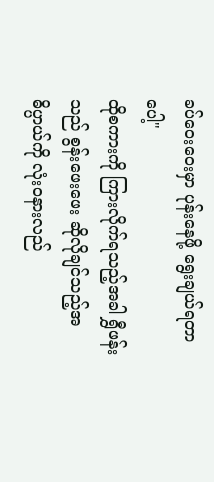ခပ်ဝေးဝေးမှာ ပုန်းနေဖို့ ရွေးချယ်ရတာပေါ့"
ထိုစကားကို ကြားလိုက်ရသည့်အခါ ရွှီဖန်းသည် စွန်းဖေးဖေး ဆိုလိုချင်သည့်အဓိပ္ပာယ်ကို လုံးဝနားလည်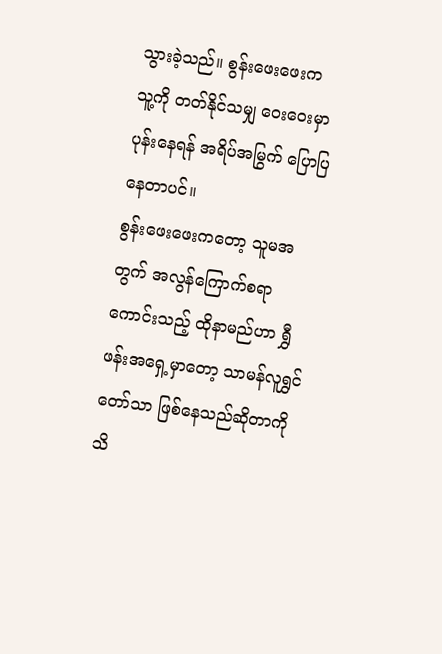သွားခဲ့သည်။ စွန်းဖေးဖေးက သူ့ကို တတ်နိုင်သမျှ ဝေးဝေးမှာ ပုန်းနေရန် အရိပ်အမြွက် ပြောပြနေတာပင်။
စွန်းဖေးဖေးကတော့ သူမအတွက် အလွန်ကြောက်စရာကောင်းသည့် ထိုနာမည်ဟာ ရွှီဖန်းအရှေ့မှာတော့ သာမန်လူရွှင်တော်သာ ဖြစ်နေသည်ဆိုတာကို သိ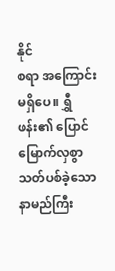နိုင်
စရာ အကြောင်းမရှိပေ။ ရွှီဖန်း၏ ပြောင်မြောက်လှစွာ သတ်ပစ်ခဲ့သော နာမည်ကြီး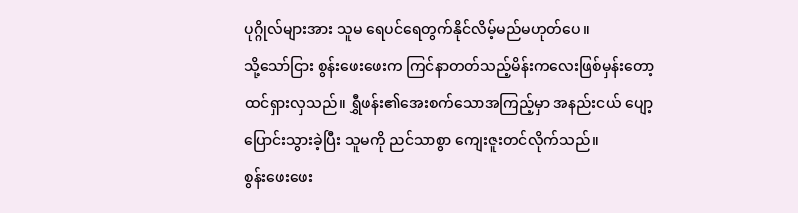ပုဂ္ဂိုလ်များအား သူမ ရေပင်ရေတွက်နိုင်လိမ့်မည်မဟုတ်ပေ။
သို့သော်ငြား စွန်းဖေးဖေးက ကြင်နာတတ်သည့်မိန်းကလေးဖြစ်မှန်းတော့ ထင်ရှားလှသည်။ ရွှီဖန်း၏အေးစက်သောအကြည့်မှာ အနည်းငယ် ပျော့ပြောင်းသွားခဲ့ပြီး သူမကို ညင်သာစွာ ကျေးဇူးတင်လိုက်သည်။
စွန်းဖေးဖေး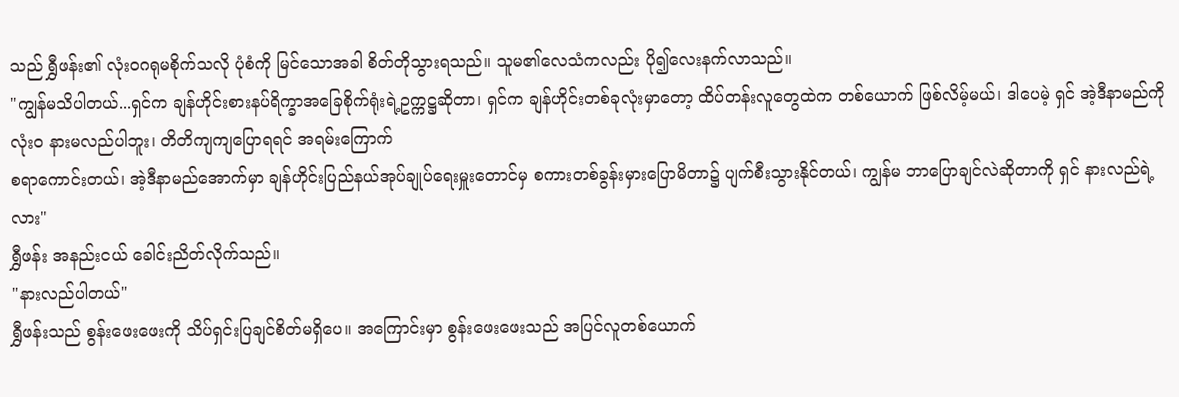သည် ရွှီဖန်း၏ လုံးဝဂရုမစိုက်သလို ပုံစံကို မြင်သောအခါ စိတ်တိုသွားရသည်။ သူမ၏လေသံကလည်း ပို၍လေးနက်လာသည်။
"ကျွန်မသိပါတယ်...ရှင်က ချန်ဟိုင်းစားနပ်ရိက္ခာအခြေစိုက်ရုံးရဲ့ဥက္ကဋ္ဌဆိုတာ၊ ရှင်က ချန်ဟိုင်းတစ်ခုလုံးမှာတော့ ထိပ်တန်းလူတွေထဲက တစ်ယောက် ဖြစ်လိမ့်မယ်၊ ဒါပေမဲ့ ရှင် အဲ့ဒီနာမည်ကို လုံးဝ နားမလည်ပါဘူး၊ တိတိကျကျပြောရရင် အရမ်းကြောက်
စရာကောင်းတယ်၊ အဲ့ဒီနာမည်အောက်မှာ ချန်ဟိုင်းပြည်နယ်အုပ်ချုပ်ရေးမှူးတောင်မှ စကားတစ်ခွန်းမှားပြောမိတာ၌ ပျက်စီးသွားနိုင်တယ်၊ ကျွန်မ ဘာပြောချင်လဲဆိုတာကို ရှင် နားလည်ရဲ့လား"
ရွှီဖန်း အနည်းငယ် ခေါင်းညိတ်လိုက်သည်။
"နားလည်ပါတယ်"
ရွှီဖန်းသည် စွန်းဖေးဖေးကို သိပ်ရှင်းပြချင်စိတ်မရှိပေ။ အကြောင်းမှာ စွန်းဖေးဖေးသည် အပြင်လူတစ်ယောက်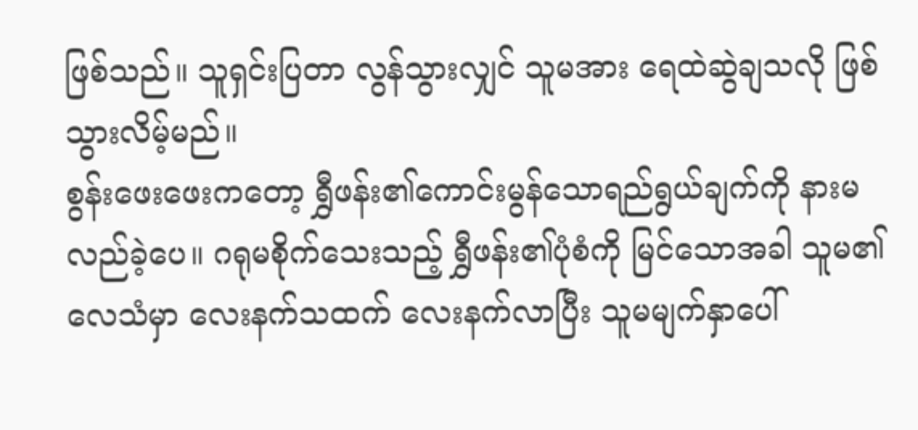ဖြစ်သည်။ သူရှင်းပြတာ လွန်သွားလျှင် သူမအား ရေထဲဆွဲချသလို ဖြစ်သွားလိမ့်မည်။
စွန်းဖေးဖေးကတော့ ရွှီဖန်း၏ကောင်းမွန်သောရည်ရွယ်ချက်ကို နားမလည်ခဲ့ပေ။ ဂရုမစိုက်သေးသည့် ရွှီဖန်း၏ပုံစံကို မြင်သောအခါ သူမ၏လေသံမှာ လေးနက်သထက် လေးနက်လာပြီး သူမမျက်နှာပေါ်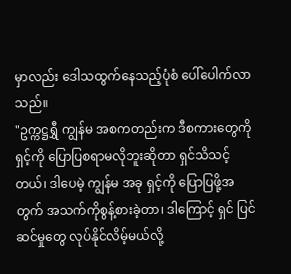မှာလည်း ဒေါသထွက်နေသည့်ပုံစံ ပေါ်ပေါက်လာသည်။
"ဥက္ကဋ္ဌရွှီ ကျွန်မ အစကတည်းက ဒီစကားတွေကို ရှင့်ကို ပြောပြစရာမလိုဘူးဆိုတာ ရှင်သိသင့်တယ်၊ ဒါပေမဲ့ ကျွန်မ အခု ရှင့်ကို ပြောပြဖို့အတွက် အသက်ကိုစွန့်စားခဲ့တာ၊ ဒါကြောင့် ရှင် ပြင်ဆင်မှုတွေ လုပ်နိုင်လိမ့်မယ်လို့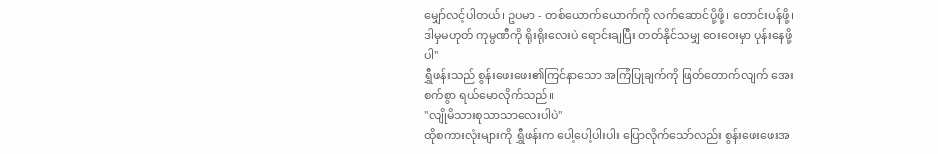မျှော်လင့်ပါတယ်၊ ဥပမာ - တစ်ယောက်ယောက်ကို လက်ဆောင်ပို့ဖို့၊ တောင်းပန်ဖို့၊ ဒါမှမဟုတ် ကုမ္ပဏီကို ရိုးရိုးလေးပဲ ရောင်းချပြီး တတ်နိုင်သမျှ ဝေးဝေးမှာ ပုန်းနေဖို့ပါ"
ရွှီဖန်းသည် စွန်းဖေးဖေး၏ကြင်နာသော အကြံပြုချက်ကို ဖြတ်တောက်လျက် အေးစက်စွာ ရယ်မောလိုက်သည်။
"လျိုမိသားစုသာသာလေးပါပဲ"
ထိုစကားလုံးများကို ရွှီဖန်းက ပေါ့ပေါ့ပါးပါး ပြောလိုက်သော်လည်း စွန်းဖေးဖေးအ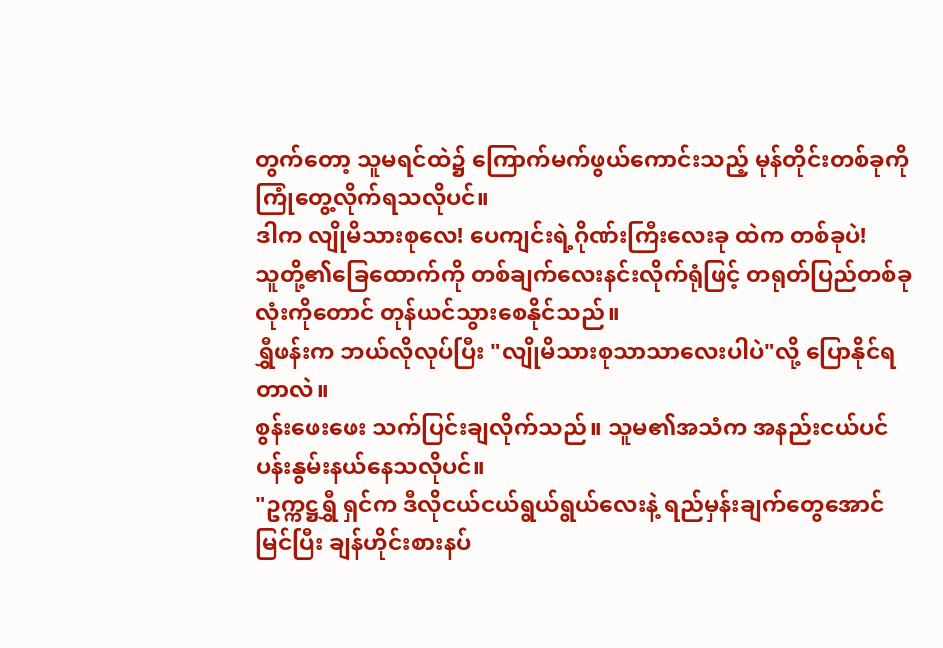တွက်တော့ သူမရင်ထဲ၌ ကြောက်မက်ဖွယ်ကောင်းသည့် မုန်တိုင်းတစ်ခုကို ကြုံတွေ့လိုက်ရသလိုပင်။
ဒါက လျိုမိသားစုလေ! ပေကျင်းရဲ့ဂိုဏ်းကြီးလေးခု ထဲက တစ်ခုပဲ!
သူတို့၏ခြေထောက်ကို တစ်ချက်လေးနင်းလိုက်ရုံဖြင့် တရုတ်ပြည်တစ်ခုလုံးကိုတောင် တုန်ယင်သွားစေနိုင်သည်။
ရွှီဖန်းက ဘယ်လိုလုပ်ပြီး "လျိုမိသားစုသာသာလေးပါပဲ"လို့ ပြောနိုင်ရတာလဲ။
စွန်းဖေးဖေး သက်ပြင်းချလိုက်သည်။ သူမ၏အသံက အနည်းငယ်ပင်ပန်းနွမ်းနယ်နေသလိုပင်။
"ဥက္ကဋ္ဌရွှီ ရှင်က ဒီလိုငယ်ငယ်ရွယ်ရွယ်လေးနဲ့ ရည်မှန်းချက်တွေအောင်မြင်ပြီး ချန်ဟိုင်းစားနပ်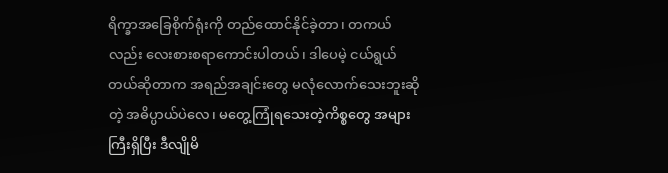ရိက္ခာအခြေစိုက်ရုံးကို တည်ထောင်နိုင်ခဲ့တာ၊ တကယ်လည်း လေးစားစရာကောင်းပါတယ်၊ ဒါပေမဲ့ ငယ်ရွယ်တယ်ဆိုတာက အရည်အချင်းတွေ မလုံလောက်သေးဘူးဆိုတဲ့ အဓိပ္ပာယ်ပဲလေ၊ မတွေ့ကြုံရသေးတဲ့ကိစ္စတွေ အများကြီးရှိပြီး ဒီလျိုမိ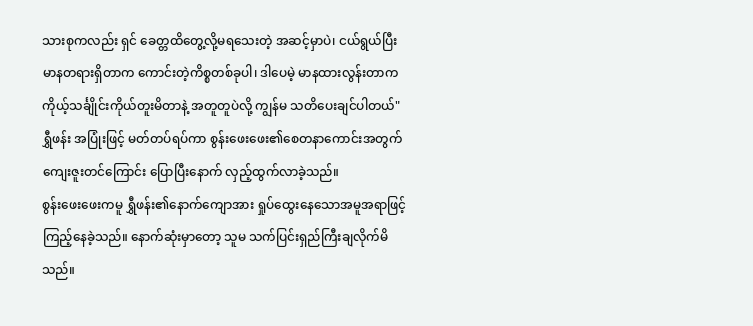သားစုကလည်း ရှင် ခေတ္တထိတွေ့လို့မရသေးတဲ့ အဆင့်မှာပဲ၊ ငယ်ရွယ်ပြီး မာနတရားရှိတာက ကောင်းတဲ့ကိစ္စတစ်ခုပါ၊ ဒါပေမဲ့ မာနထားလွန်းတာက ကိုယ့်သင်္ချိုင်းကိုယ်တူးမိတာနဲ့ အတူတူပဲလို့ ကျွန်မ သတိပေးချင်ပါတယ်"
ရွှီဖန်း အပြုံးဖြင့် မတ်တပ်ရပ်ကာ စွန်းဖေးဖေး၏စေတနာကောင်းအတွက် ကျေးဇူးတင်ကြောင်း ပြောပြီးနောက် လှည့်ထွက်လာခဲ့သည်။
စွန်းဖေးဖေးကမူ ရွှီဖန်း၏နောက်ကျောအား ရှုပ်ထွေးနေသောအမူအရာဖြင့် ကြည့်နေခဲ့သည်။ နောက်ဆုံးမှာတော့ သူမ သက်ပြင်းရှည်ကြီးချလိုက်မိသည်။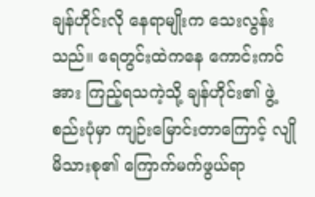ချန်ဟိုင်းလို နေရာမျိုးက သေးလွန်းသည်။ ရေတွင်းထဲကနေ ကောင်းကင်အား ကြည့်ရသကဲ့သို့ ချန်ဟိုင်း၏ ဖွဲ့စည်းပုံမှာ ကျဉ်းမြောင်းတာကြောင့် လျိုမိသားစု၏ ကြောက်မက်ဖွယ်ရာ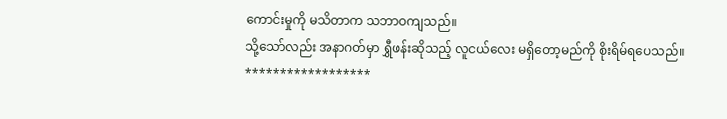ကောင်းမှုကို မသိတာက သဘာဝကျသည်။
သို့သော်လည်း အနာဂတ်မှာ ရွှီဖန်းဆိုသည့် လူငယ်လေး မရှိတော့မည်ကို စိုးရိမ်ရပေသည်။
******************